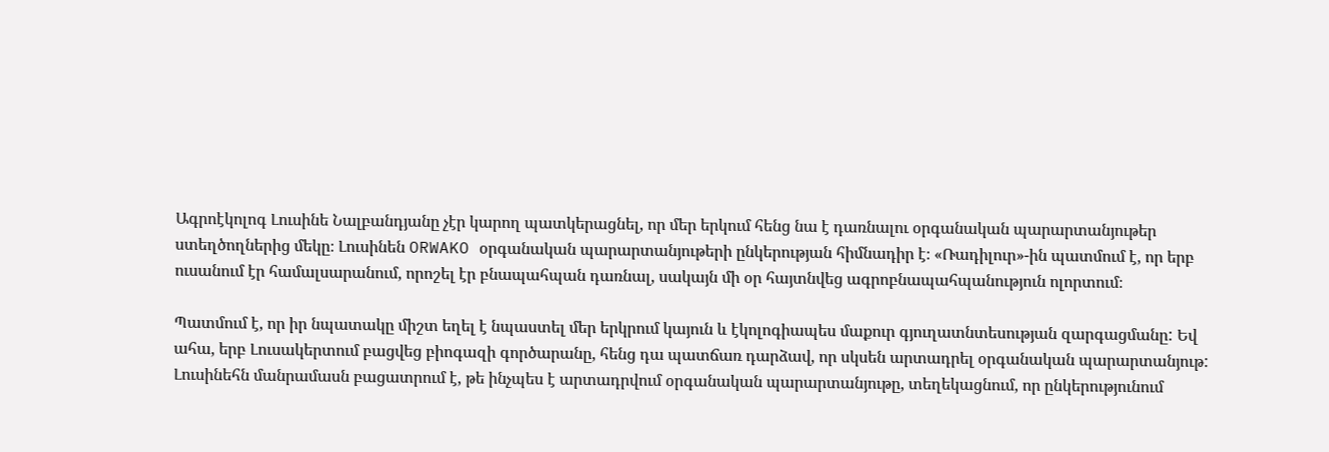Ագրոէկոլոգ Լուսինե Նալբանդյանը չէր կարող պատկերացնել, որ մեր երկում հենց նա է դառնալու օրգանական պարարտանյութեր ստեղծողներից մեկը։ Լուսինեն ORWAKO օրգանական պարարտանյութերի ընկերության հիմնադիր է։ «Ռադիլուր»-ին պատմում է, որ երբ ուսանում էր համալսարանում, որոշել էր բնապահպան դառնալ, սակայն մի օր հայտնվեց ագրոբնապահպանություն ոլորտում։

Պատմում է, որ իր նպատակը միշտ եղել է նպաստել մեր երկրում կայուն և էկոլոգիապես մաքուր գյուղատնտեսության զարգացմանը: Եվ ահա, երբ Լուսակերտում բացվեց բիոգազի գործարանը, հենց դա պատճառ դարձավ, որ սկսեն արտադրել օրգանական պարարտանյութ: Լուսինեհն մանրամասն բացատրում է, թե ինչպես է արտադրվում օրգանական պարարտանյութը, տեղեկացնում, որ ընկերությունում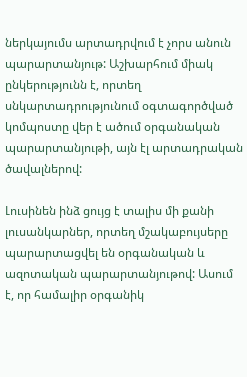ներկայումս արտադրվում է չորս անուն պարարտանյութ: Աշխարհում միակ ընկերությունն է, որտեղ սնկարտադրությունում օգտագործված կոմպոստը վեր է ածում օրգանական պարարտանյութի, այն էլ արտադրական ծավալներով:

Լուսինեն ինձ ցույց է տալիս մի քանի լուսանկարներ, որտեղ մշակաբույսերը պարարտացվել են օրգանական և ազոտական պարարտանյութով: Ասում է, որ համալիր օրգանիկ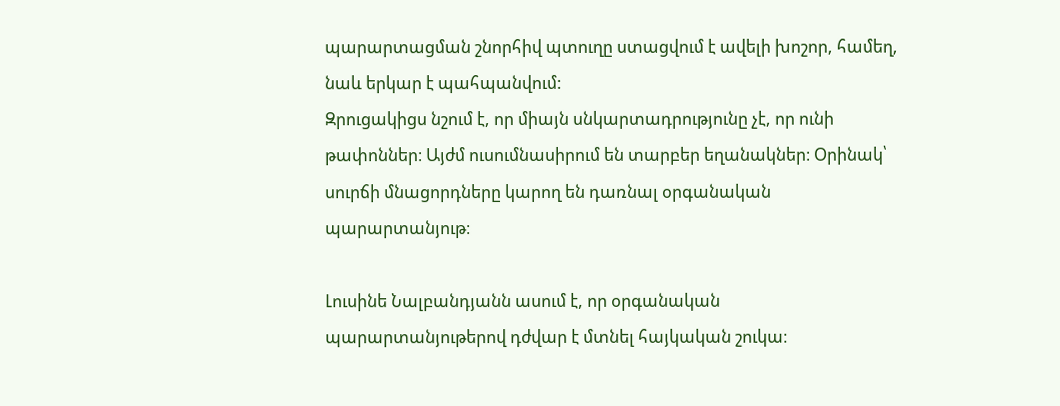պարարտացման շնորհիվ պտուղը ստացվում է ավելի խոշոր, համեղ, նաև երկար է պահպանվում:
Զրուցակիցս նշում է, որ միայն սնկարտադրությունը չէ, որ ունի թափոններ։ Այժմ ուսումնասիրում են տարբեր եղանակներ։ Օրինակ՝ սուրճի մնացորդները կարող են դառնալ օրգանական պարարտանյութ։

Լուսինե Նալբանդյանն ասում է, որ օրգանական պարարտանյութերով դժվար է մտնել հայկական շուկա։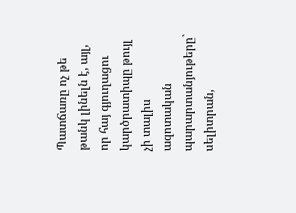Պատճառը ոչ թե թանկ լինելն է, այլ, որ հայ գյուղացու կարծրատիպը թույլ չի տալիս ազոտական պարարտանյութերը` սելիտրան,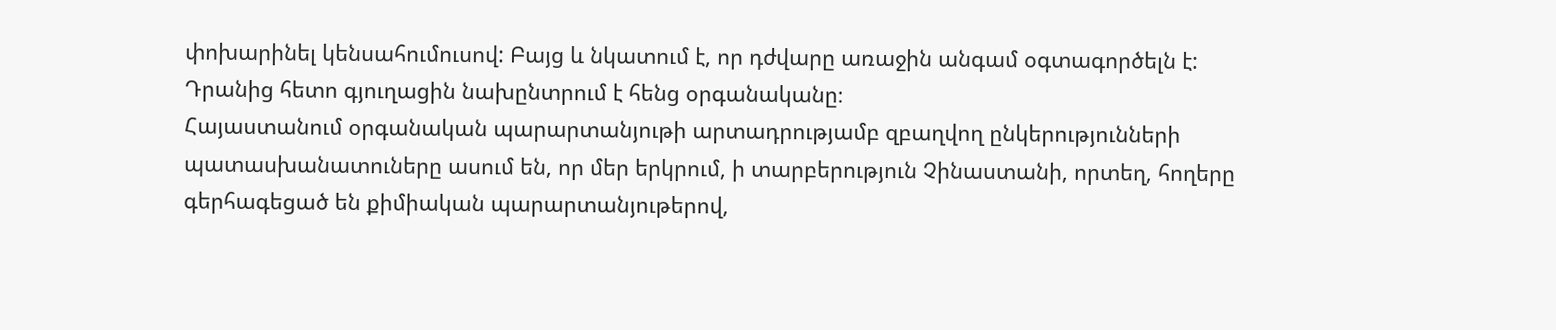փոխարինել կենսահումուսով: Բայց և նկատում է, որ դժվարը առաջին անգամ օգտագործելն է: Դրանից հետո գյուղացին նախընտրում է հենց օրգանականը։
Հայաստանում օրգանական պարարտանյութի արտադրությամբ զբաղվող ընկերությունների պատասխանատուները ասում են, որ մեր երկրում, ի տարբերություն Չինաստանի, որտեղ, հողերը գերհագեցած են քիմիական պարարտանյութերով,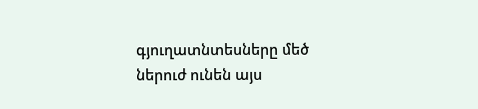գյուղատնտեսները մեծ ներուժ ունեն այս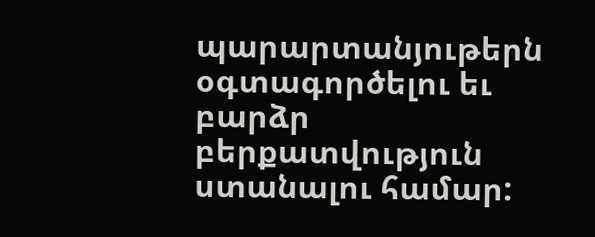պարարտանյութերն օգտագործելու եւ բարձր բերքատվություն ստանալու համար: